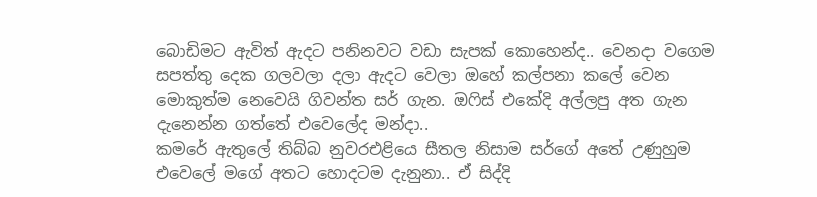බොඩිමට ඇවිත් ඇදට පනිනවට වඩා සැපක් කොහෙන්ද.. වෙනදා වගෙම සපත්තු දෙක ගලවලා දලා ඇදට වෙලා ඔහේ කල්පනා කලේ වෙන මොකුත්ම නෙවෙයි ගිවන්ත සර් ගැන. ඔෆිස් එකේදි අල්ලපු අත ගැන දැනෙන්න ගත්තේ එවෙලේද මන්දා..
කමරේ ඇතුලේ තිබ්බ නුවරඑළියෙ සීතල නිසාම සර්ගේ අතේ උණුහුම එවෙලේ මගේ අතට හොදටම දැනුනා.. ඒ සිද්දි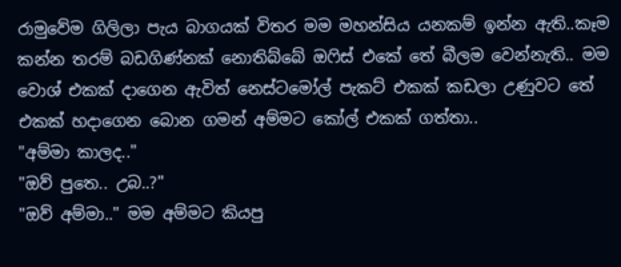රාමුවේම ගිලිලා පැය බාගයක් විතර මම මහන්සිය යනකම් ඉන්න ඇති..කෑම කන්න තරම් බඩගිණ්නක් නොතිබ්බේ ඔෆිස් එකේ තේ බීලම වෙන්නැති.. මම වොශ් එකක් දාගෙන ඇවිත් නෙස්ටමෝල් පැකට් එකක් කඩලා උණුවට තේ එකක් හදාගෙන බොන ගමන් අම්මට කෝල් එකක් ගත්තා..
"අම්මා කාලද.."
"ඔව් පුතෙ.. උබ..?"
"ඔව් අම්මා.." මම අම්මට කියපු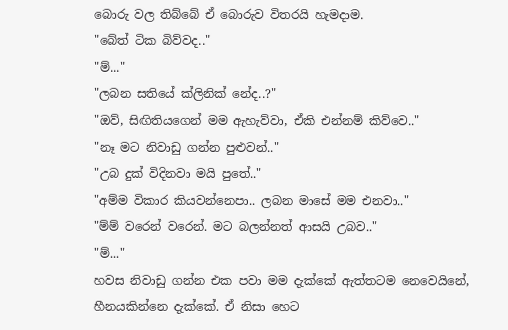බොරු වල තිබ්බේ ඒ බොරුව විතරයි හැමදාම.
"බේත් ටික බිව්වද.."
"ම්..."
"ලබන සතියේ ක්ලිනික් නේද..?"
"ඔව්, සිඟිතියගෙන් මම ඇහැව්වා, ඒකි එන්නම් කිව්වෙ.."
"නෑ මට නිවාඩු ගන්න පුළුවන්.."
"උබ දුක් විදිනවා මයි පුතේ.."
"අම්ම විකාර කියවන්නෙපා.. ලබන මාසේ මම එනවා.."
"ම්ම් වරෙන් වරෙන්. මට බලන්නත් ආසයි උබව.."
"ම්..."
හවස නිවාඩු ගන්න එක පවා මම දැක්කේ ඇත්තටම නෙවෙයිනේ, හීනයකින්නෙ දැක්කේ. ඒ නිසා හෙට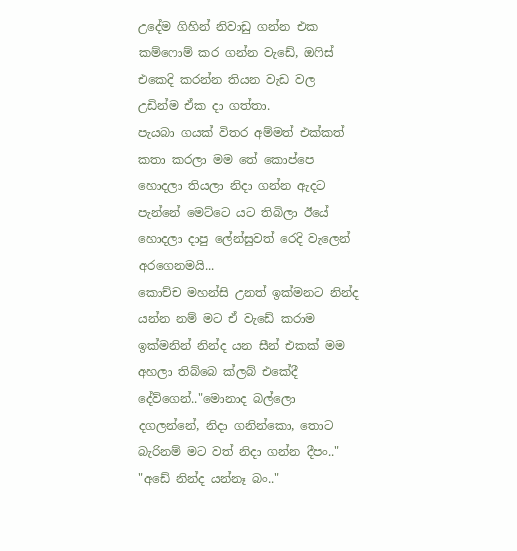උදේම ගිහින් නිවාඩු ගන්න එක කම්ෆොම් කර ගන්න වැඩේ, ඔෆිස් එකෙදි කරන්න තියන වැඩ වල උඩින්ම ඒක දා ගත්තා.
පැයබා ගයක් විතර අම්මත් එක්කත් කතා කරලා මම තේ කොප්පෙ හොදලා තියලා නිදා ගන්න ඇදට පැන්නේ මෙට්ටෙ යට තිබිලා ඊයේ හොදලා දාපු ලේන්සුවත් රෙදි වැලෙන් අරගෙනමයි...
කොච්ච මහන්සි උනත් ඉක්මනට නින්ද යන්න නම් මට ඒ වැඩේ කරාම ඉක්මනින් නින්ද යන සීන් එකක් මම අහලා තිබ්බෙ ක්ලබ් එකේදී දේව්ගෙන්.."මොනාද බල්ලො දගලන්නේ, නිදා ගනින්කො, තොට බැරිනම් මට වත් නිදා ගන්න දීපං.."
"අඩේ නින්ද යන්නෑ බං.."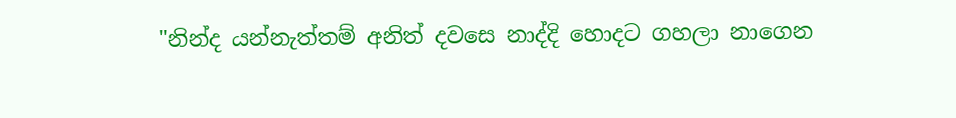"නින්ද යන්නැත්තම් අනිත් දවසෙ නාද්දි හොදට ගහලා නාගෙන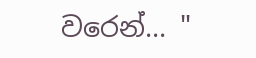වරෙන්... "